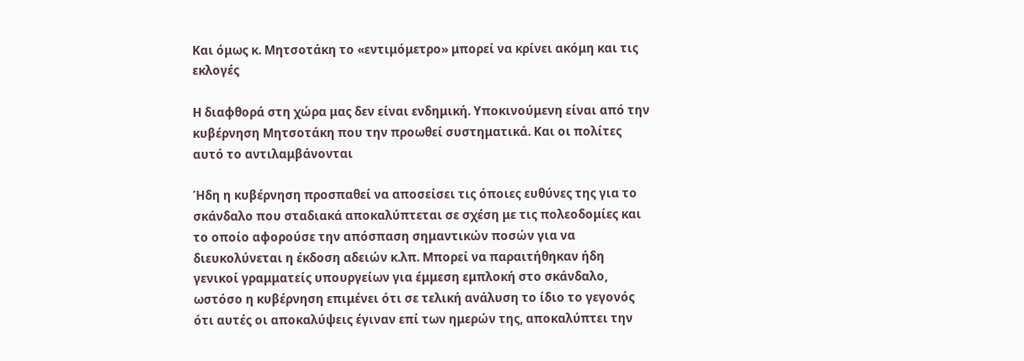Και όμως κ. Μητσοτάκη το «εντιμόμετρο» μπορεί να κρίνει ακόμη και τις εκλογές

Η διαφθορά στη χώρα μας δεν είναι ενδημική. Υποκινούμενη είναι από την κυβέρνηση Μητσοτάκη που την προωθεί συστηματικά. Και οι πολίτες αυτό το αντιλαμβάνονται

Ήδη η κυβέρνηση προσπαθεί να αποσείσει τις όποιες ευθύνες της για το σκάνδαλο που σταδιακά αποκαλύπτεται σε σχέση με τις πολεοδομίες και το οποίο αφορούσε την απόσπαση σημαντικών ποσών για να διευκολύνεται η έκδοση αδειών κ.λπ. Μπορεί να παραιτήθηκαν ήδη γενικοί γραμματείς υπουργείων για έμμεση εμπλοκή στο σκάνδαλο, ωστόσο η κυβέρνηση επιμένει ότι σε τελική ανάλυση το ίδιο το γεγονός ότι αυτές οι αποκαλύψεις έγιναν επί των ημερών της, αποκαλύπτει την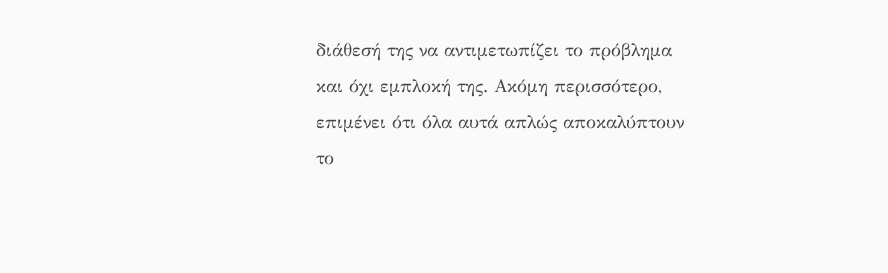διάθεσή της να αντιμετωπίζει το πρόβλημα και όχι εμπλοκή της. Ακόμη περισσότερο, επιμένει ότι όλα αυτά απλώς αποκαλύπτουν το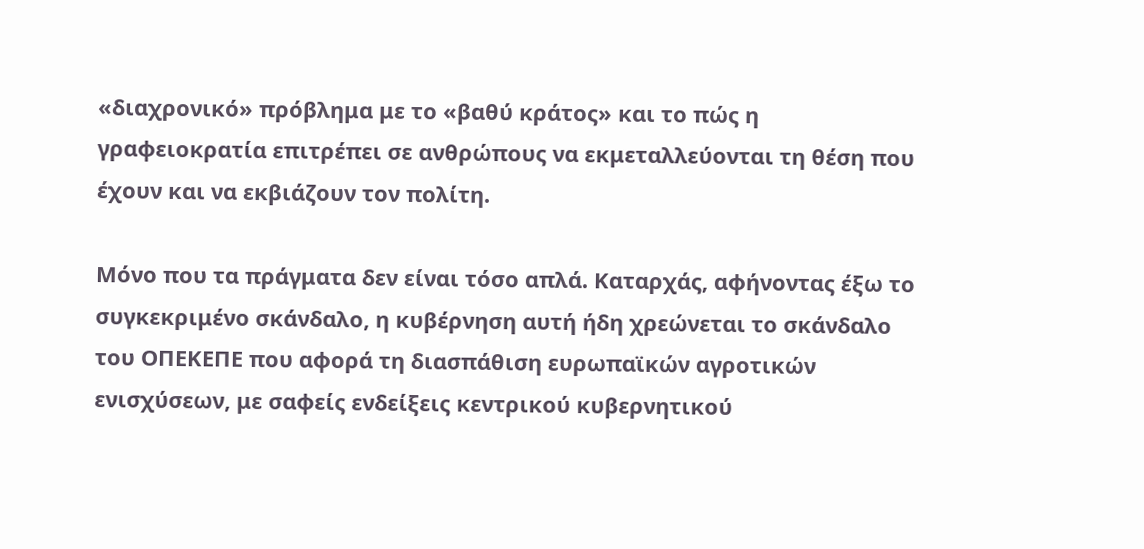«διαχρονικό» πρόβλημα με το «βαθύ κράτος» και το πώς η γραφειοκρατία επιτρέπει σε ανθρώπους να εκμεταλλεύονται τη θέση που έχουν και να εκβιάζουν τον πολίτη.

Μόνο που τα πράγματα δεν είναι τόσο απλά. Καταρχάς, αφήνοντας έξω το συγκεκριμένο σκάνδαλο, η κυβέρνηση αυτή ήδη χρεώνεται το σκάνδαλο του ΟΠΕΚΕΠΕ που αφορά τη διασπάθιση ευρωπαϊκών αγροτικών ενισχύσεων, με σαφείς ενδείξεις κεντρικού κυβερνητικού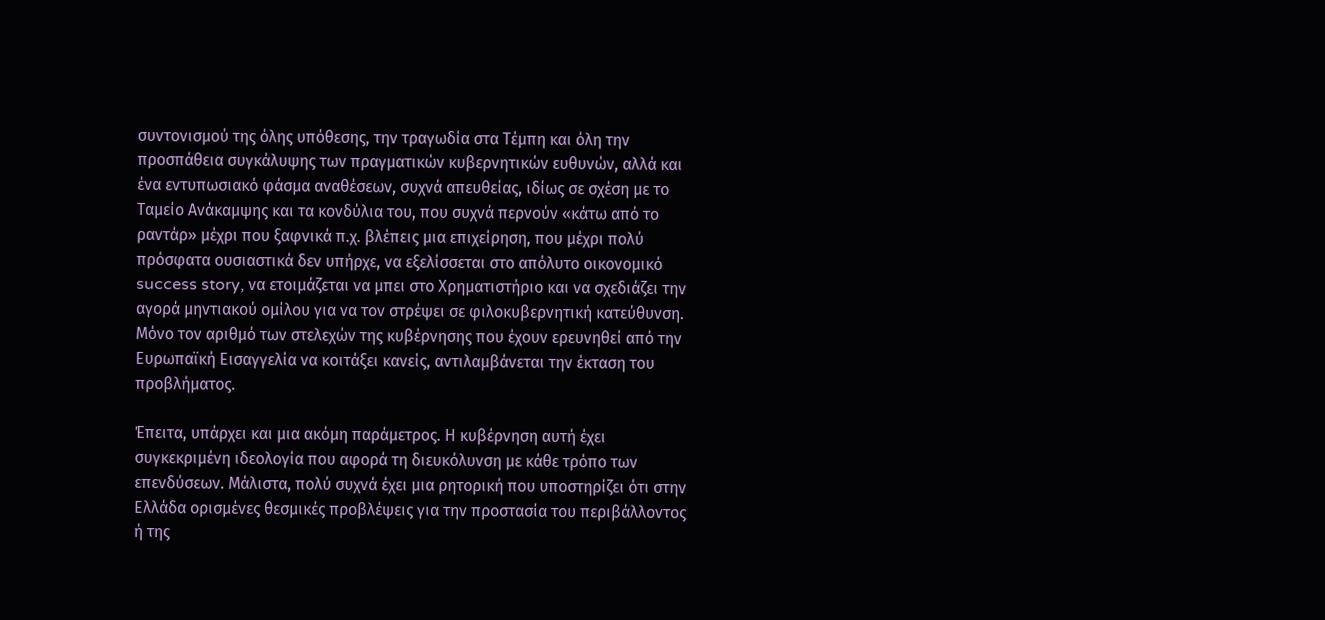συντονισμού της όλης υπόθεσης, την τραγωδία στα Τέμπη και όλη την προσπάθεια συγκάλυψης των πραγματικών κυβερνητικών ευθυνών, αλλά και ένα εντυπωσιακό φάσμα αναθέσεων, συχνά απευθείας, ιδίως σε σχέση με το Ταμείο Ανάκαμψης και τα κονδύλια του, που συχνά περνούν «κάτω από το ραντάρ» μέχρι που ξαφνικά π.χ. βλέπεις μια επιχείρηση, που μέχρι πολύ πρόσφατα ουσιαστικά δεν υπήρχε, να εξελίσσεται στο απόλυτο οικονομικό success story, να ετοιμάζεται να μπει στο Χρηματιστήριο και να σχεδιάζει την αγορά μηντιακού ομίλου για να τον στρέψει σε φιλοκυβερνητική κατεύθυνση. Μόνο τον αριθμό των στελεχών της κυβέρνησης που έχουν ερευνηθεί από την Ευρωπαϊκή Εισαγγελία να κοιτάξει κανείς, αντιλαμβάνεται την έκταση του προβλήματος.

Έπειτα, υπάρχει και μια ακόμη παράμετρος. Η κυβέρνηση αυτή έχει συγκεκριμένη ιδεολογία που αφορά τη διευκόλυνση με κάθε τρόπο των επενδύσεων. Μάλιστα, πολύ συχνά έχει μια ρητορική που υποστηρίζει ότι στην Ελλάδα ορισμένες θεσμικές προβλέψεις για την προστασία του περιβάλλοντος ή της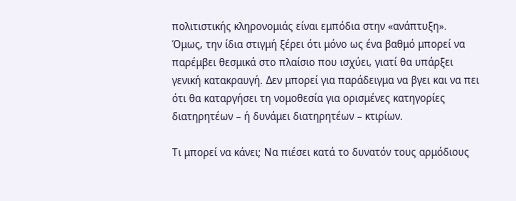πολιτιστικής κληρονομιάς είναι εμπόδια στην «ανάπτυξη». Όμως, την ίδια στιγμή ξέρει ότι μόνο ως ένα βαθμό μπορεί να παρέμβει θεσμικά στο πλαίσιο που ισχύει, γιατί θα υπάρξει γενική κατακραυγή. Δεν μπορεί για παράδειγμα να βγει και να πει ότι θα καταργήσει τη νομοθεσία για ορισμένες κατηγορίες διατηρητέων – ή δυνάμει διατηρητέων – κτιρίων.

Τι μπορεί να κάνει; Να πιέσει κατά το δυνατόν τους αρμόδιους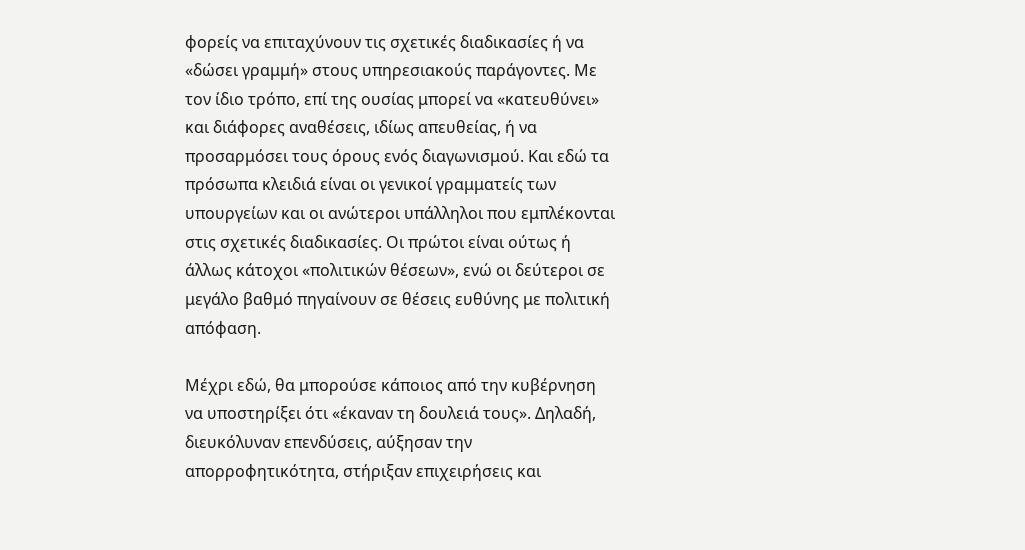φορείς να επιταχύνουν τις σχετικές διαδικασίες ή να «δώσει γραμμή» στους υπηρεσιακούς παράγοντες. Με τον ίδιο τρόπο, επί της ουσίας μπορεί να «κατευθύνει» και διάφορες αναθέσεις, ιδίως απευθείας, ή να προσαρμόσει τους όρους ενός διαγωνισμού. Και εδώ τα πρόσωπα κλειδιά είναι οι γενικοί γραμματείς των υπουργείων και οι ανώτεροι υπάλληλοι που εμπλέκονται στις σχετικές διαδικασίες. Οι πρώτοι είναι ούτως ή άλλως κάτοχοι «πολιτικών θέσεων», ενώ οι δεύτεροι σε μεγάλο βαθμό πηγαίνουν σε θέσεις ευθύνης με πολιτική απόφαση.

Μέχρι εδώ, θα μπορούσε κάποιος από την κυβέρνηση να υποστηρίξει ότι «έκαναν τη δουλειά τους». Δηλαδή, διευκόλυναν επενδύσεις, αύξησαν την απορροφητικότητα, στήριξαν επιχειρήσεις και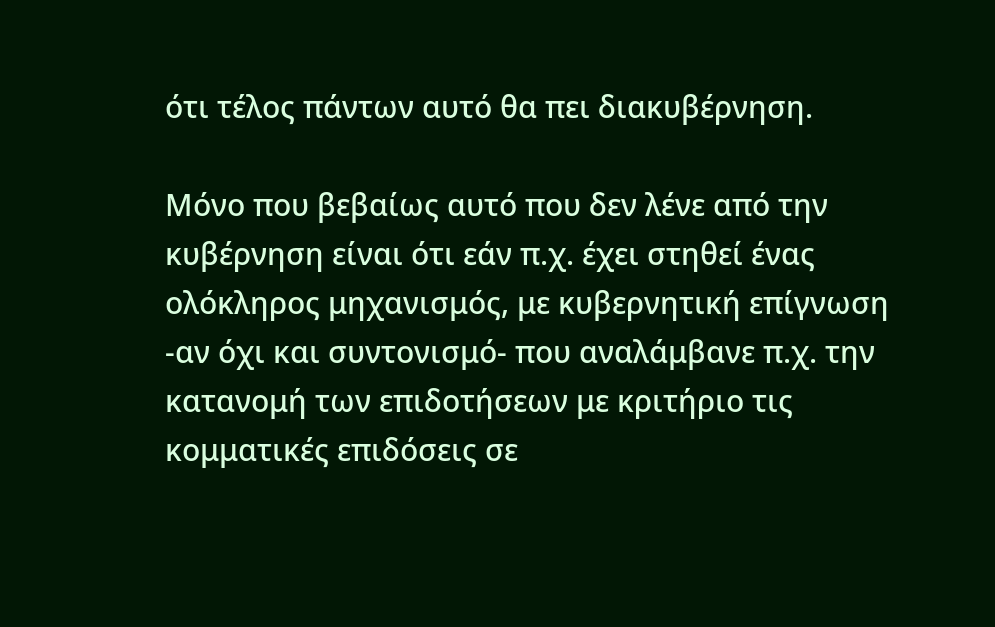ότι τέλος πάντων αυτό θα πει διακυβέρνηση.

Μόνο που βεβαίως αυτό που δεν λένε από την κυβέρνηση είναι ότι εάν π.χ. έχει στηθεί ένας ολόκληρος μηχανισμός, με κυβερνητική επίγνωση -αν όχι και συντονισμό- που αναλάμβανε π.χ. την κατανομή των επιδοτήσεων με κριτήριο τις κομματικές επιδόσεις σε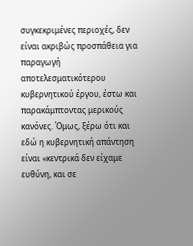συγκεκριμένες περιοχές, δεν είναι ακριβώς προσπάθεια για παραγωγή αποτελεσματικότερου κυβερνητικού έργου, έστω και παρακάμπτοντας μερικούς κανόνες. Όμως, ξέρω ότι και εδώ η κυβερνητική απάντηση είναι «κεντρικά δεν είχαμε ευθύνη, και σε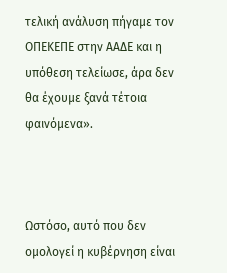τελική ανάλυση πήγαμε τον ΟΠΕΚΕΠΕ στην ΑΑΔΕ και η υπόθεση τελείωσε, άρα δεν θα έχουμε ξανά τέτοια φαινόμενα».



Ωστόσο, αυτό που δεν ομολογεί η κυβέρνηση είναι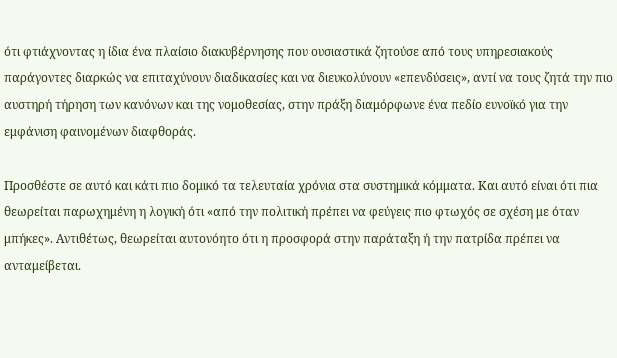ότι φτιάχνοντας η ίδια ένα πλαίσιο διακυβέρνησης που ουσιαστικά ζητούσε από τους υπηρεσιακούς παράγοντες διαρκώς να επιταχύνουν διαδικασίες και να διευκολύνουν «επενδύσεις», αντί να τους ζητά την πιο αυστηρή τήρηση των κανόνων και της νομοθεσίας, στην πράξη διαμόρφωνε ένα πεδίο ευνοϊκό για την εμφάνιση φαινομένων διαφθοράς.

Προσθέστε σε αυτό και κάτι πιο δομικό τα τελευταία χρόνια στα συστημικά κόμματα. Και αυτό είναι ότι πια θεωρείται παρωχημένη η λογική ότι «από την πολιτική πρέπει να φεύγεις πιο φτωχός σε σχέση με όταν μπήκες». Αντιθέτως, θεωρείται αυτονόητο ότι η προσφορά στην παράταξη ή την πατρίδα πρέπει να ανταμείβεται.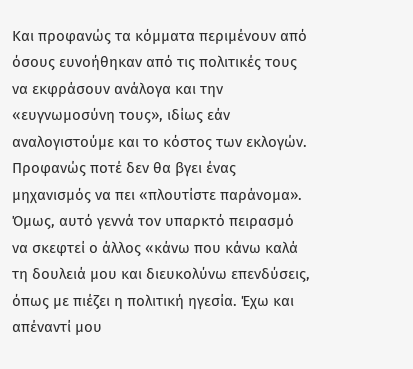Και προφανώς τα κόμματα περιμένουν από όσους ευνοήθηκαν από τις πολιτικές τους να εκφράσουν ανάλογα και την «ευγνωμοσύνη τους», ιδίως εάν αναλογιστούμε και το κόστος των εκλογών. Προφανώς ποτέ δεν θα βγει ένας μηχανισμός να πει «πλουτίστε παράνομα». Όμως, αυτό γεννά τον υπαρκτό πειρασμό να σκεφτεί ο άλλος «κάνω που κάνω καλά τη δουλειά μου και διευκολύνω επενδύσεις, όπως με πιέζει η πολιτική ηγεσία. Έχω και απέναντί μου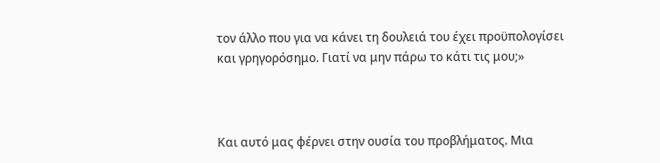τον άλλο που για να κάνει τη δουλειά του έχει προϋπολογίσει και γρηγορόσημο. Γιατί να μην πάρω το κάτι τις μου;»



Και αυτό μας φέρνει στην ουσία του προβλήματος. Μια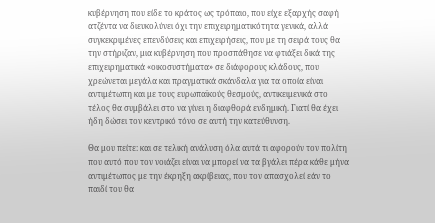κυβέρνηση που είδε το κράτος ως τρόπαιο, που είχε εξαρχής σαφή ατζέντα να διευκολύνει όχι την επιχειρηματικότητα γενικά, αλλά συγκεκριμένες επενδύσεις και επιχειρήσεις, που με τη σειρά τους θα την στήριζαν, μια κυβέρνηση που προσπάθησε να φτιάξει δικά της επιχειρηματικά «οικοσυστήματα» σε διάφορους κλάδους, που χρεώνεται μεγάλα και πραγματικά σκάνδαλα για τα οποία είναι αντιμέτωπη και με τους ευρωπαϊκούς θεσμούς, αντικειμενικά στο τέλος θα συμβάλει στο να γίνει η διαφθορά ενδημική. Γιατί θα έχει ήδη δώσει τον κεντρικό τόνο σε αυτή την κατεύθυνση.

Θα μου πείτε: και σε τελική ανάλυση όλα αυτά τι αφορούν τον πολίτη που αυτό που τον νοιάζει είναι να μπορεί να τα βγάλει πέρα κάθε μήνα αντιμέτωπος με την έκρηξη ακρίβειας, που τον απασχολεί εάν το παιδί του θα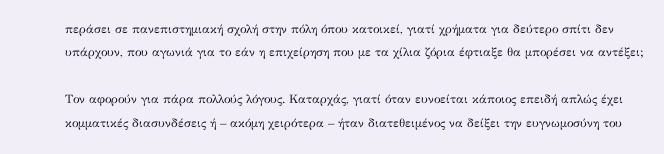περάσει σε πανεπιστημιακή σχολή στην πόλη όπου κατοικεί, γιατί χρήματα για δεύτερο σπίτι δεν υπάρχουν, που αγωνιά για το εάν η επιχείρηση που με τα χίλια ζόρια έφτιαξε θα μπορέσει να αντέξει;

Τον αφορούν για πάρα πολλούς λόγους. Καταρχάς, γιατί όταν ευνοείται κάποιος επειδή απλώς έχει κομματικές διασυνδέσεις ή – ακόμη χειρότερα – ήταν διατεθειμένος να δείξει την ευγνωμοσύνη του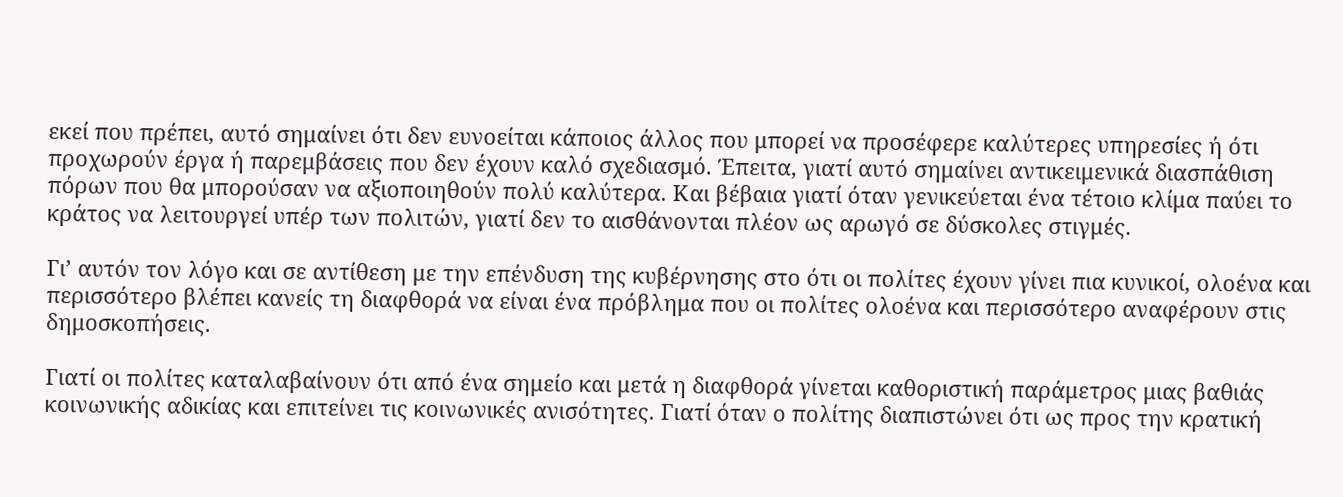εκεί που πρέπει, αυτό σημαίνει ότι δεν ευνοείται κάποιος άλλος που μπορεί να προσέφερε καλύτερες υπηρεσίες ή ότι προχωρούν έργα ή παρεμβάσεις που δεν έχουν καλό σχεδιασμό. Έπειτα, γιατί αυτό σημαίνει αντικειμενικά διασπάθιση πόρων που θα μπορούσαν να αξιοποιηθούν πολύ καλύτερα. Και βέβαια γιατί όταν γενικεύεται ένα τέτοιο κλίμα παύει το κράτος να λειτουργεί υπέρ των πολιτών, γιατί δεν το αισθάνονται πλέον ως αρωγό σε δύσκολες στιγμές.

Γι’ αυτόν τον λόγο και σε αντίθεση με την επένδυση της κυβέρνησης στο ότι οι πολίτες έχουν γίνει πια κυνικοί, ολοένα και περισσότερο βλέπει κανείς τη διαφθορά να είναι ένα πρόβλημα που οι πολίτες ολοένα και περισσότερο αναφέρουν στις δημοσκοπήσεις.

Γιατί οι πολίτες καταλαβαίνουν ότι από ένα σημείο και μετά η διαφθορά γίνεται καθοριστική παράμετρος μιας βαθιάς κοινωνικής αδικίας και επιτείνει τις κοινωνικές ανισότητες. Γιατί όταν ο πολίτης διαπιστώνει ότι ως προς την κρατική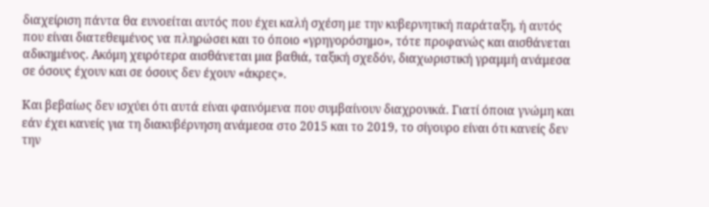διαχείριση πάντα θα ευνοείται αυτός που έχει καλή σχέση με την κυβερνητική παράταξη, ή αυτός που είναι διατεθειμένος να πληρώσει και το όποιο «γρηγορόσημο», τότε προφανώς και αισθάνεται αδικημένος. Ακόμη χειρότερα αισθάνεται μια βαθιά, ταξική σχεδόν, διαχωριστική γραμμή ανάμεσα σε όσους έχουν και σε όσους δεν έχουν «άκρες».

Και βεβαίως δεν ισχύει ότι αυτά είναι φαινόμενα που συμβαίνουν διαχρονικά. Γιατί όποια γνώμη και εάν έχει κανείς για τη διακυβέρνηση ανάμεσα στο 2015 και το 2019, το σίγουρο είναι ότι κανείς δεν την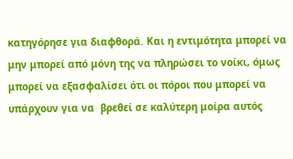κατηγόρησε για διαφθορά. Και η εντιμότητα μπορεί να μην μπορεί από μόνη της να πληρώσει το νοίκι, όμως μπορεί να εξασφαλίσει ότι οι πόροι που μπορεί να υπάρχουν για να  βρεθεί σε καλύτερη μοίρα αυτός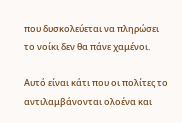που δυσκολεύεται να πληρώσει το νοίκι δεν θα πάνε χαμένοι.

Αυτό είναι κάτι που οι πολίτες το αντιλαμβάνονται ολοένα και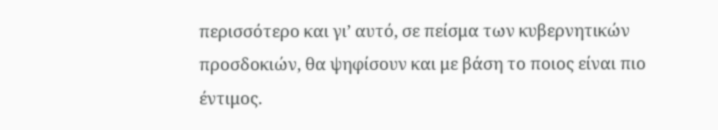περισσότερο και γι’ αυτό, σε πείσμα των κυβερνητικών προσδοκιών, θα ψηφίσουν και με βάση το ποιος είναι πιο έντιμος.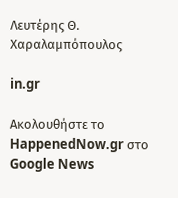Λευτέρης Θ. Χαραλαμπόπουλος

in.gr

Ακολουθήστε το HappenedNow.gr στο Google News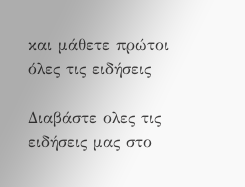και μάθετε πρώτοι όλες τις ειδήσεις

Διαβάστε ολες τις ειδήσεις μας στο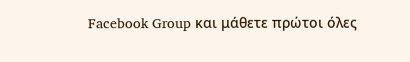Facebook Group και μάθετε πρώτοι όλες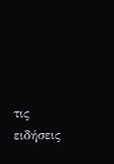τις ειδήσεις